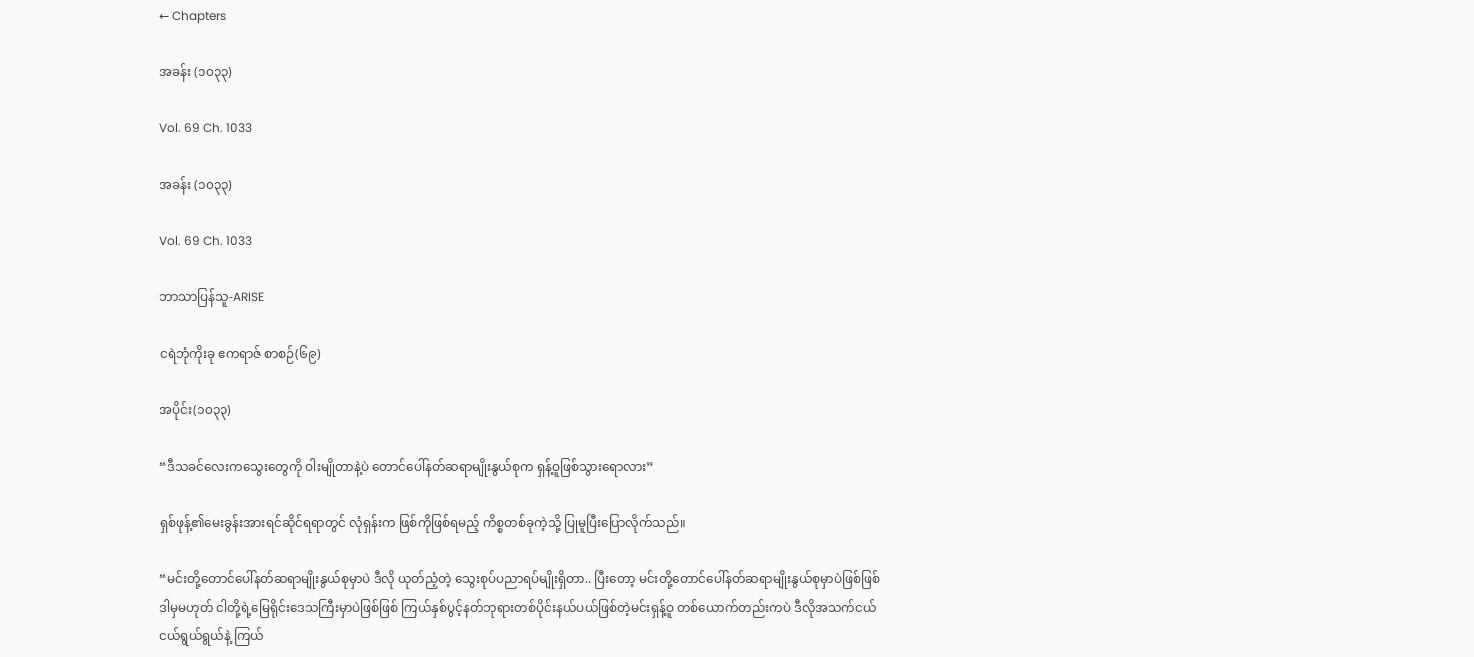← Chapters

အခန်း (၁၀၃၃)

Vol. 69 Ch. 1033

အခန်း (၁၀၃၃)

Vol. 69 Ch. 1033

ဘာသာပြန်သူ-ARISE

ငရဲဘုံကိုးခု ဧကရာဇ် စာစဉ်(၆၉)

အပိုင်း(၁၀၃၃)

“ဒီသခင်လေးကသွေးတွေကို ဝါးမျိုတာနဲ့ပဲ တောင်ပေါ်နတ်ဆရာမျိုးနွယ်စုက ရှန့်ဝူဖြစ်သွားရောလား”

ရှစ်ဖုန့်၏မေးခွန်းအားရင်ဆိုင်ရရာတွင် လုံရှန်းက ဖြစ်ကိုဖြစ်ရမည့် ကိစ္စတစ်ခုကဲ့သို့ ပြုမူပြီးပြောလိုက်သည်။

“မင်းတို့တောင်ပေါ်နတ်ဆရာမျိုးနွယ်စုမှာပဲ ဒီလို ယုတ်ညံ့တဲ့ သွေးစုပ်ပညာရပ်မျိုးရှိတာ.. ပြီးတော့ မင်းတို့တောင်ပေါ်နတ်ဆရာမျိုးနွယ်စုမှာပဲဖြစ်ဖြစ် ဒါမှမဟုတ် ငါတို့ရဲ့မြေရိုင်းဒေသကြီးမှာပဲဖြစ်ဖြစ် ကြယ်နှစ်ပွင့်နတ်ဘုရားတစ်ပိုင်းနယ်ပယ်ဖြစ်တဲ့မင်းရှန့်ဝူ တစ်ယောက်တည်းကပဲ ဒီလိုအသက်ငယ်ငယ်ရွယ်ရွယ်နဲ့ ကြယ်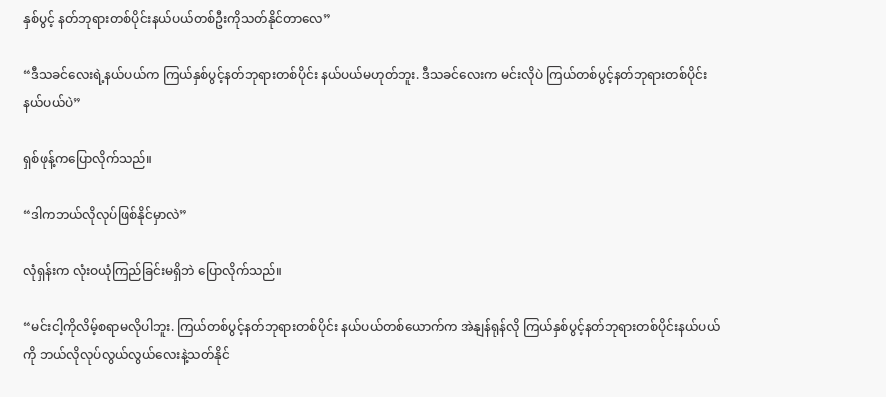နှစ်ပွင့် နတ်ဘုရားတစ်ပိုင်းနယ်ပယ်တစ်ဦးကိုသတ်နိုင်တာလေ”

“ဒီသခင်လေးရဲ့နယ်ပယ်က ကြယ်နှစ်ပွင့်နတ်ဘုရားတစ်ပိုင်း နယ်ပယ်မဟုတ်ဘူး. ဒီသခင်လေးက မင်းလိုပဲ ကြယ်တစ်ပွင့်နတ်ဘုရားတစ်ပိုင်းနယ်ပယ်ပဲ”

ရှစ်ဖုန့်ကပြောလိုက်သည်။

“ဒါကဘယ်လိုလုပ်ဖြစ်နိုင်မှာလဲ”

လုံရှန်းက လုံးဝယုံကြည်ခြင်းမရှိဘဲ ပြောလိုက်သည်။

“မင်းငါ့ကိုလိမ့်စရာမလိုပါဘူး. ကြယ်တစ်ပွင့်နတ်ဘုရားတစ်ပိုင်း နယ်ပယ်တစ်ယောက်က အဲနျန်ရုန်လို ကြယ်နှစ်ပွင့်နတ်ဘုရားတစ်ပိုင်းနယ်ပယ်ကို ဘယ်လိုလုပ်လွယ်လွယ်လေးနဲ့သတ်နိုင်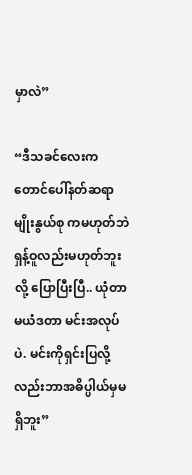မှာလဲ”

“ဒီသခင်လေးကတောင်ပေါ်နတ်ဆရာမျိုးနွယ်စု ကမဟုတ်ဘဲ ရှန့်ဝူလည်းမဟုတ်ဘူးလို့ ပြောပြီးပြီ.. ယုံတာမယံဒတာ မင်းအလုပ်ပဲ. မင်းကိုရှင်းပြလို့လည်းဘာအဓိပ္ပါယ်မှမရှိဘူး”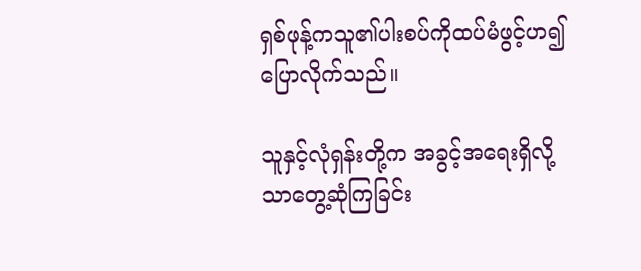ရှစ်ဖုန့်ကသူ၏ပါးစပ်ကိုထပ်မံဖွင့်ဟ၍ ပြောလိုက်သည်။

သူနှင့်လုံရှန်းတို့က အခွင့်အရေးရှိလို့သာတွေ့ဆုံကြခြင်း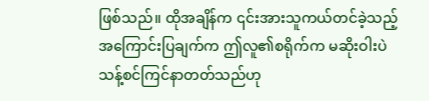ဖြစ်သည်။ ထိုအချိန်က ၎င်းအားသူကယ်တင်ခဲ့သည့်အကြောင်းပြချက်က ဤလူ၏စရိုက်က မဆိုးဝါးပဲ သန့်စင်ကြင်နာတတ်သည်ဟု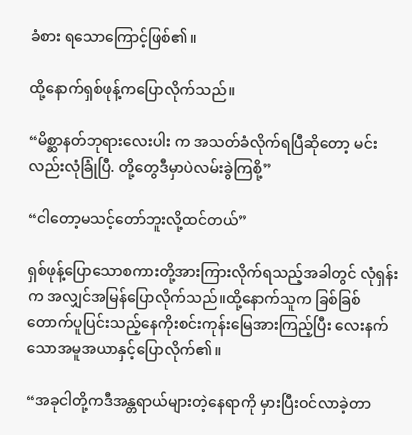ခံစား ရသောကြောင့်ဖြစ်၏။

ထို့နောက်ရှစ်ဖုန့်ကပြောလိုက်သည်။

“မိစ္ဆာနတ်ဘုရားလေးပါး က အသတ်ခံလိုက်ရပြီဆိုတော့ မင်းလည်းလုံခြုံပြီ. တို့တွေဒီမှာပဲလမ်းခွဲကြစို့”

“ငါတော့မသင့်တော်ဘူးလို့ထင်တယ်”

ရှစ်ဖုန့်ပြောသောစကားတို့အားကြားလိုက်ရသည့်အခါတွင် လုံရှန်းက အလျှင်အမြန်ပြောလိုက်သည်။ထို့နောက်သူက ခြစ်ခြစ်တောက်ပူပြင်းသည့်နေကိုးစင်းကုန်းမြေအားကြည့်ပြီး လေးနက်သောအမူအယာနှင့်ပြောလိုက်၏။

“အခုငါတို့ကဒီအန္တရာယ်များတဲ့နေရာကို မှားပြီးဝင်လာခဲ့တာ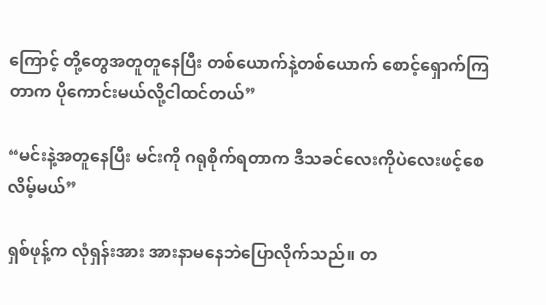ကြောင့် တို့တွေအတူတူနေပြီး တစ်ယောက်နဲ့တစ်ယောက် စောင့်ရှောက်ကြတာက ပိုကောင်းမယ်လို့ငါထင်တယ်”

“မင်းနဲ့အတူနေပြီး မင်းကို ဂရုစိုက်ရတာက ဒီသခင်လေးကိုပဲလေးဖင့်စေလိမ့်မယ်”

ရှစ်ဖုန့်က လုံရှန်းအား အားနာမနေဘဲပြောလိုက်သည်။ တ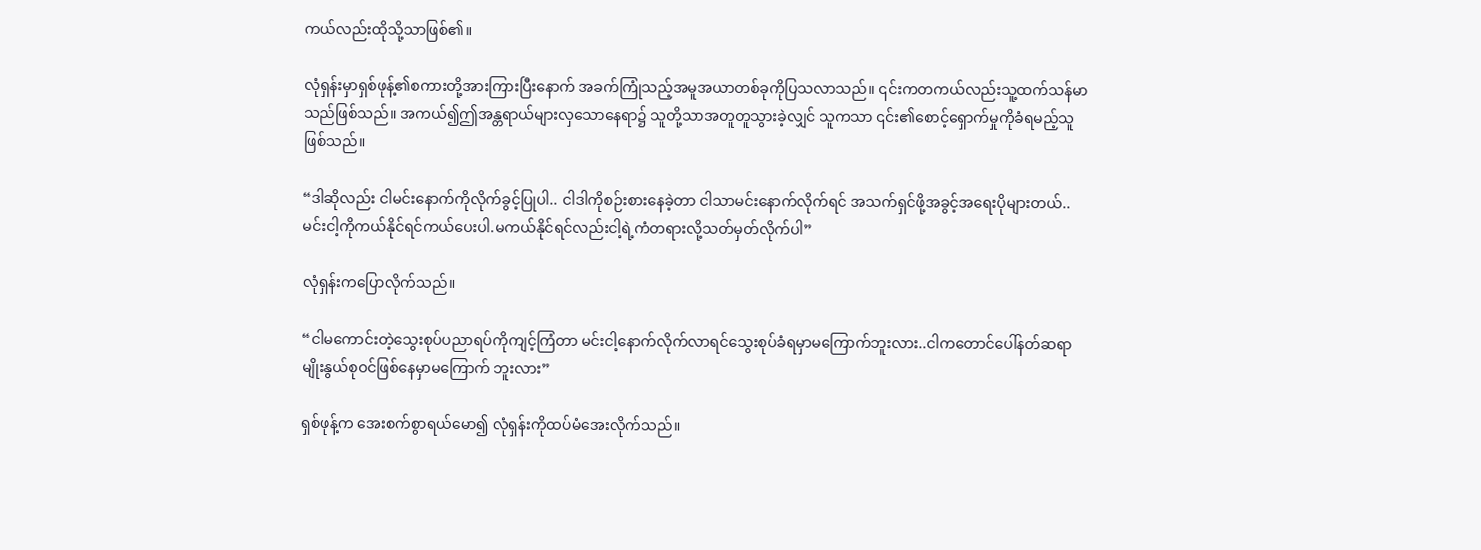ကယ်လည်းထိုသို့သာဖြစ်၏။

လုံရှန်းမှာရှစ်ဖုန့်၏စကားတို့အားကြားပြီးနောက် အခက်ကြုံသည့်အမူအယာတစ်ခုကိုပြသလာသည်။ ၎င်းကတကယ်လည်းသူ့ထက်သန်မာသည်ဖြစ်သည်။ အကယ်၍ဤအန္တရာယ်များလှသောနေရာ၌ သူတို့သာအတူတူသွားခဲ့လျှင် သူကသာ ၎င်း၏စောင့်ရှောက်မှုကိုခံရမည့်သူဖြစ်သည်။

“ဒါဆိုလည်း ငါမင်းနောက်ကိုလိုက်ခွင့်ပြုပါ.. ငါဒါကိုစဉ်းစားနေခဲ့တာ ငါသာမင်းနောက်လိုက်ရင် အသက်ရှင်ဖို့အခွင့်အရေးပိုများတယ်.. မင်းငါ့ကိုကယ်နိုင်ရင်ကယ်ပေးပါ.မကယ်နိုင်ရင်လည်းငါ့ရဲ့ကံတရားလို့သတ်မှတ်လိုက်ပါ”

လုံရှန်းကပြောလိုက်သည်။

“ငါမကောင်းတဲ့သွေးစုပ်ပညာရပ်ကိုကျင့်ကြံတာ မင်းငါ့နောက်လိုက်လာရင်သွေးစုပ်ခံရမှာမကြောက်ဘူးလား..ငါကတောင်ပေါ်နတ်ဆရာမျိုးနွယ်စုဝင်ဖြစ်နေမှာမကြောက် ဘူးလား”

ရှစ်ဖုန့်က အေးစက်စွာရယ်မော၍ လုံရှန်းကိုထပ်မံအေးလိုက်သည်။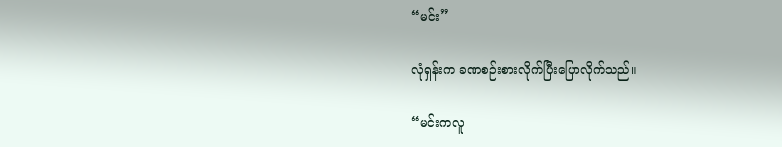“မင်း”

လုံရှန်းက ခဏစဉ်းစားလိုက်ပြီးပြောလိုက်သည်။

“မင်းကလူ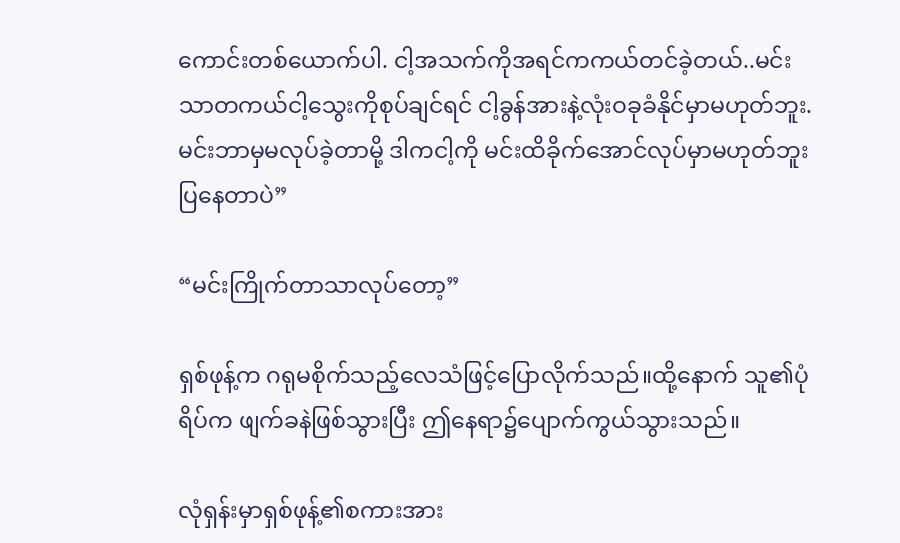ကောင်းတစ်ယောက်ပါ. ငါ့အသက်ကိုအရင်ကကယ်တင်ခဲ့တယ်..မင်းသာတကယ်ငါ့သွေးကိုစုပ်ချင်ရင် ငါ့ခွန်အားနဲ့လုံးဝခုခံနိုင်မှာမဟုတ်ဘူး. မင်းဘာမှမလုပ်ခဲ့တာမို့ ဒါကငါ့ကို မင်းထိခိုက်အောင်လုပ်မှာမဟုတ်ဘူးပြနေတာပဲ”

“မင်းကြိုက်တာသာလုပ်တော့”

ရှစ်ဖုန့်က ဂရုမစိုက်သည့်လေသံဖြင့်ပြောလိုက်သည်။ထို့နောက် သူ၏ပုံရိပ်က ဖျက်ခနဲဖြစ်သွားပြီး ဤနေရာ၌ပျောက်ကွယ်သွားသည်။

လုံရှန်းမှာရှစ်ဖုန့်၏စကားအား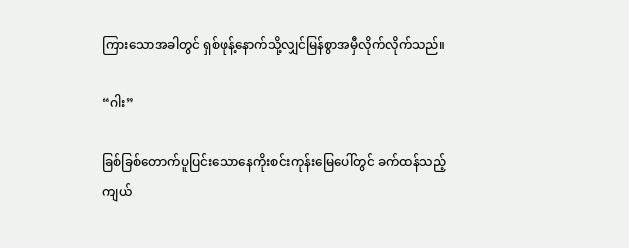ကြားသောအခါတွင် ရှစ်ဖုန့်နောက်သို့လျှင်မြန်စွာအမှီလိုက်လိုက်သည်။

“ဂါး”

ခြစ်ခြစ်တောက်ပူပြင်းသောနေကိုးစင်းကုန်းမြေပေါ်တွင် ခက်ထန်သည့်ကျယ်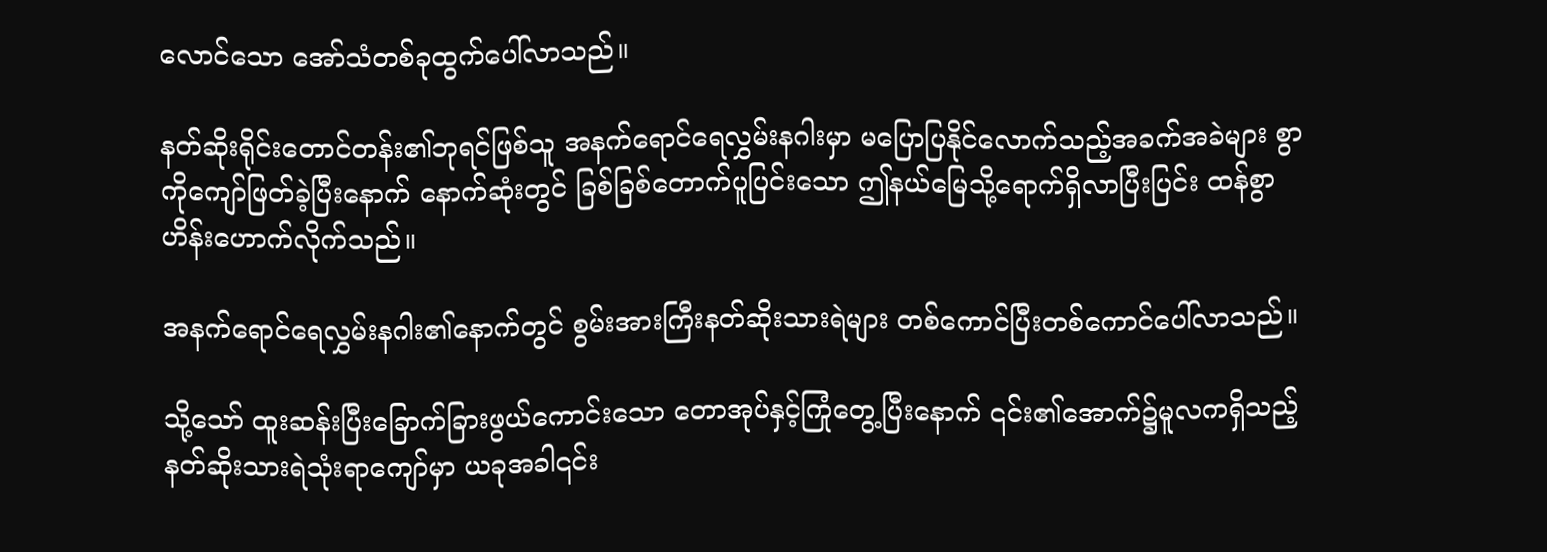လောင်သော အော်သံတစ်ခုထွက်ပေါ်လာသည်။

နတ်ဆိုးရိုင်းတောင်တန်း၏ဘုရင်ဖြစ်သူ အနက်ရောင်ရေလွှမ်းနဂါးမှာ မပြောပြနိုင်လောက်သည့်အခက်အခဲများ စွာကိုကျော်ဖြတ်ခဲ့ပြီးနောက် နောက်ဆုံးတွင် ခြစ်ခြစ်တောက်ပူပြင်းသော ဤနယ်မြေသို့ရောက်ရှိလာပြီးပြင်း ထန်စွာဟိန်းဟောက်လိုက်သည်။

အနက်ရောင်ရေလွှမ်းနဂါး၏နောက်တွင် စွမ်းအားကြီးနတ်ဆိုးသားရဲများ တစ်ကောင်ပြီးတစ်ကောင်ပေါ်လာသည်။

သို့သော် ထူးဆန်းပြီးခြောက်ခြားဖွယ်ကောင်းသော တောအုပ်နှင့်ကြုံတွေ့ပြီးနောက် ၎င်း၏အောက်၌မူလကရှိသည့် နတ်ဆိုးသားရဲသုံးရာကျော်မှာ ယခုအခါ၎င်း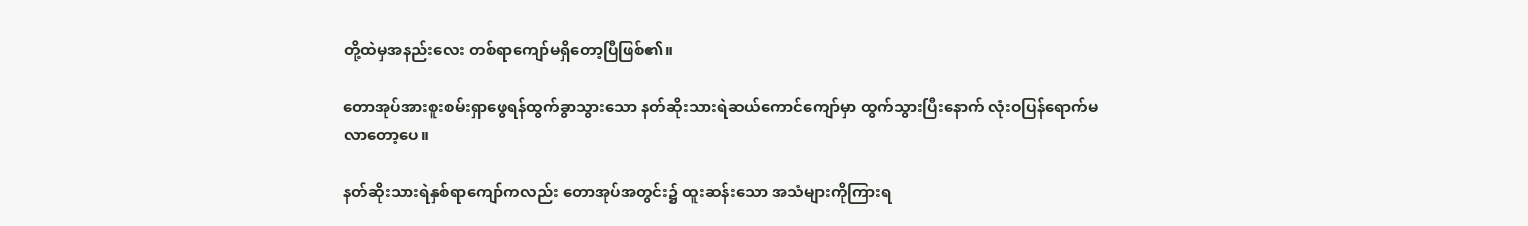တို့ထဲမှအနည်းလေး တစ်ရာကျော်မရှိတော့ပြီဖြစ်၏။

တောအုပ်အားစူးစမ်းရှာဖွေရန်ထွက်ခွာသွားသော နတ်ဆိုးသားရဲဆယ်ကောင်ကျော်မှာ ထွက်သွားပြီးနောက် လုံးဝပြန်ရောက်မလာတော့ပေ။

နတ်ဆိုးသားရဲနှစ်ရာကျော်ကလည်း တောအုပ်အတွင်း၌ ထူးဆန်းသော အသံများကိုကြားရ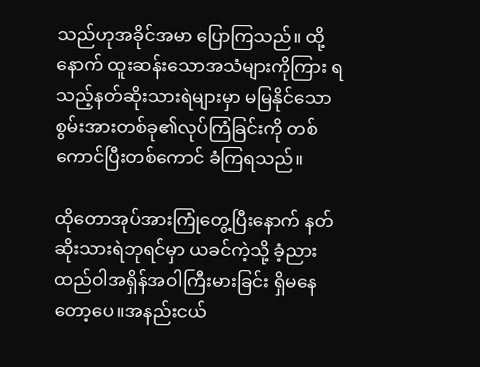သည်ဟုအခိုင်အမာ ပြောကြသည်။ ထို့နောက် ထူးဆန်းသောအသံများကိုကြား ရသည့်နတ်ဆိုးသားရဲများမှာ မမြနိုင်သောစွမ်းအားတစ်ခု၏လုပ်ကြံခြင်းကို တစ်ကောင်ပြီးတစ်ကောင် ခံကြရသည်။

ထိုတောအုပ်အားကြုံတွေ့ပြီးနောက် နတ်ဆိုးသားရဲဘုရင်မှာ ယခင်ကဲ့သို့ ခံ့ညားထည်ဝါအရှိန်အဝါကြီးမားခြင်း ရှိမနေတော့ပေ။အနည်းငယ်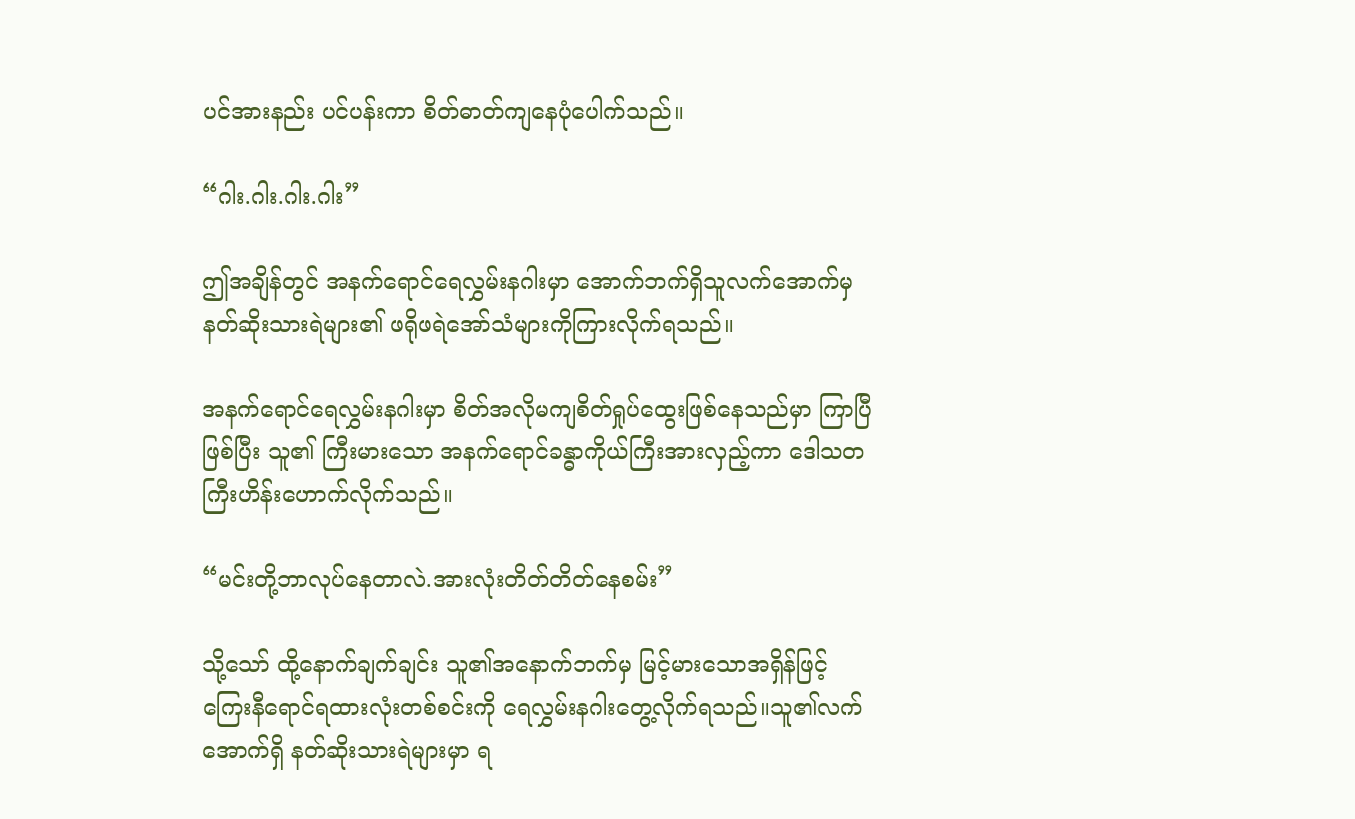ပင်အားနည်း ပင်ပန်းကာ စိတ်ဓာတ်ကျနေပုံပေါက်သည်။

“ဂါး.ဂါး.ဂါး.ဂါး”

ဤအချိန်တွင် အနက်ရောင်ရေလွှမ်းနဂါးမှာ အောက်ဘက်ရှိသူလက်အောက်မှ နတ်ဆိုးသားရဲများ၏ ဖရိုဖရဲအော်သံများကိုကြားလိုက်ရသည်။

အနက်ရောင်ရေလွှမ်းနဂါးမှာ စိတ်အလိုမကျစိတ်ရှုပ်ထွေးဖြစ်နေသည်မှာ ကြာပြီဖြစ်ပြီး သူ၏ ကြီးမားသော အနက်ရောင်ခန္ဓာကိုယ်ကြီးအားလှည့်ကာ ဒေါသတကြီးဟိန်းဟောက်လိုက်သည်။

“မင်းတို့ဘာလုပ်နေတာလဲ.အားလုံးတိတ်တိတ်နေစမ်း”

သို့သော် ထို့နောက်ချက်ချင်း သူ၏အနောက်ဘက်မှ မြင့်မားသောအရှိန်ဖြင့် ကြေးနီရောင်ရထားလုံးတစ်စင်းကို ရေလွှမ်းနဂါးတွေ့လိုက်ရသည်။သူ၏လက်အောက်ရှိ နတ်ဆိုးသားရဲများမှာ ရ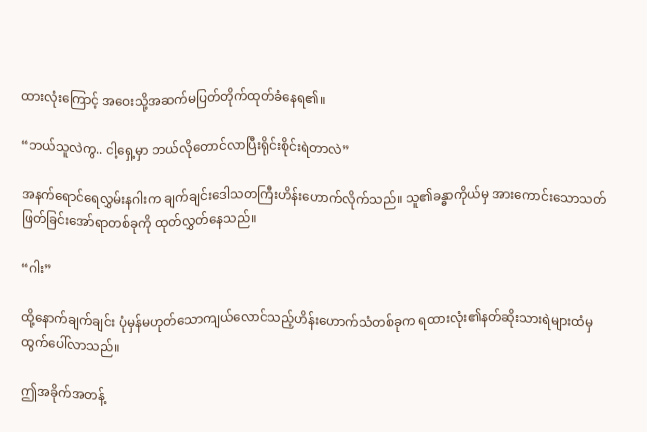ထားလုံးကြောင့် အဝေးသို့အဆက်မပြတ်တိုက်ထုတ်ခံနေရ၏။

“ဘယ်သူလဲကွ.. ငါ့ရှေ့မှာ ဘယ်လိုတောင်လာပြီးရိုင်းစိုင်းရဲတာလဲ”

အနက်ရောင်ရေလွှမ်းနဂါးက ချက်ချင်းဒေါသတကြီးဟိန်းဟောက်လိုက်သည်။ သူ၏ခန္ဓာကိုယ်မှ အားကောင်းသောသတ်ဖြတ်ခြင်းအော်ရာတစ်ခုကို ထုတ်လွှတ်နေသည်။

“ဂါး”

ထို့နောက်ချက်ချင်း ပုံမှန်မဟုတ်သောကျယ်လောင်သည့်ဟိန်းဟောက်သံတစ်ခုက ရထားလုံး၏နတ်ဆိုးသားရဲများထံမှ ထွက်ပေါ်လာသည်။

ဤအခိုက်အတန့်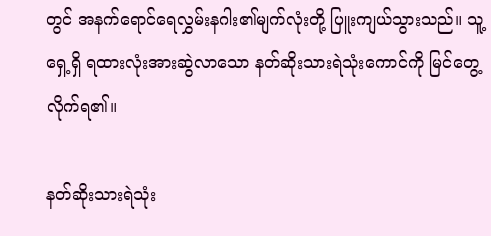တွင် အနက်ရောင်ရေလွှမ်းနဂါး၏မျက်လုံးတို့ ပြူးကျယ်သွားသည်။ သူ့ရှေ့ရှိ ရထားလုံးအားဆွဲလာသော နတ်ဆိုးသားရဲသုံးကောင်ကို မြင်တွေ့လိုက်ရ၏။

နတ်ဆိုးသားရဲသုံး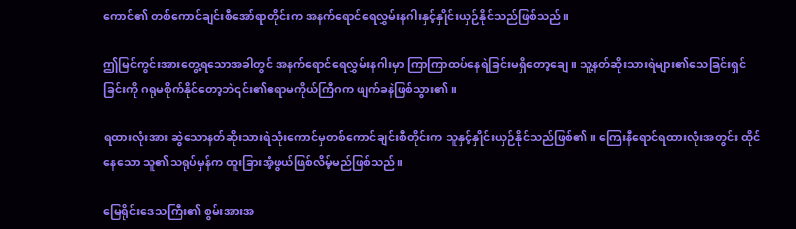ကောင်၏ တစ်ကောင်ချင်းစီအော်ရာတိုင်းက အနက်ရောင်ရေလွှမ်းနဂါးနှင့်နှိုင်းယှဉ်နိုင်သည်ဖြစ်သည်။

ဤမြင်ကွင်းအားတွေ့ရသောအခါတွင် အနက်ရောင်ရေလွှမ်းနဂါးမှာ ကြာကြာထပ်နေရဲခြင်းမရှိတော့ချေ။ သူ့နတ်ဆိုးသားရဲများ၏သေခြင်းရှင်ခြင်းကို ဂရုမစိုက်နိုင်တော့ဘဲ၎င်း၏ဧရာမကိုယ်ကြီဂက ဖျက်ခနဲဖြစ်သွား၏။

ရထားလုံးအား ဆွဲသောနတ်ဆိုးသားရဲသုံးကောင်မှတစ်ကောင်ချင်းစီတိုင်းက သူနှင့်နှိုင်းယှဉ်နိုင်သည်ဖြစ်၏။ ကြေးနီရောင်ရထားလုံးအတွင်း ထိုင်နေသော သူ၏သရုပ်မှန်က ထူးခြားအံ့ဖွယ်ဖြစ်လိမ့်မည်ဖြစ်သည်။

မြေရိုင်းဒေသကြီး၏ စွမ်းအားအ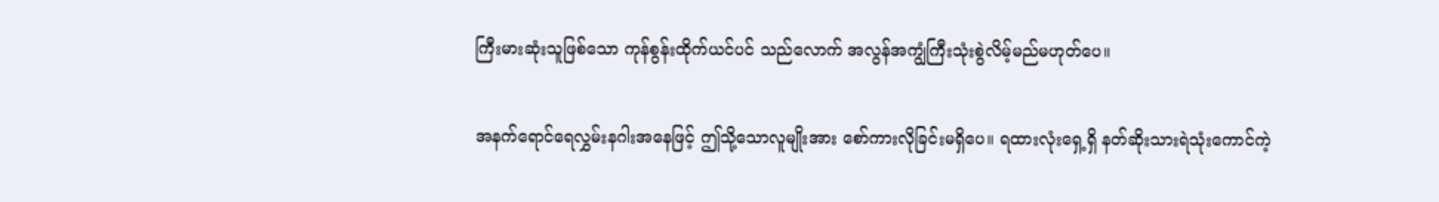ကြီးမားဆုံးသူဖြစ်သော ကုန်စွန်းထိုက်ယင်ပင် သည်လောက် အလွန်အကျွံကြီးသုံးစွဲလိမ့်မည်မဟုတ်ပေ။

အနက်ရောင်ရေလွှမ်းနဂါးအနေဖြင့် ဤသို့သောလူမျိုးအား စော်ကားလိုခြင်းမရှိပေ။ ရထားလုံးရှေ့ရှိ နတ်ဆိုးသားရဲသုံးကောင်ကဲ့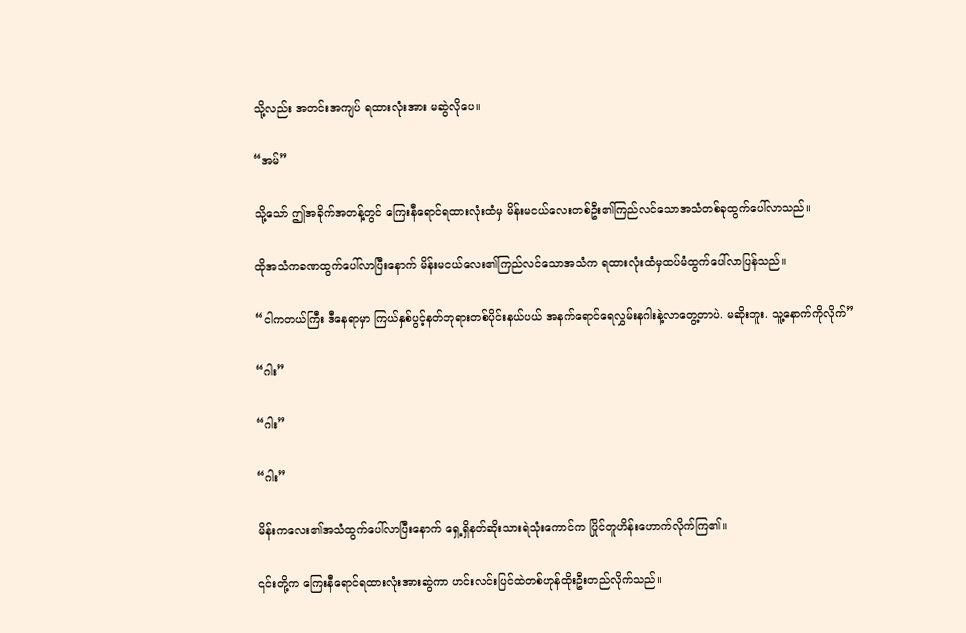သို့လည်း အတင်းအကျပ် ရထားလုံးအား မဆွဲလိုပေ။

“အမ်”

သို့သော် ဤအခိုက်အတန့်တွင် ကြေးနီရောင်ရထားလုံးထံမှ မိန်းမငယ်လေးတစ်ဦး၏ကြည်လင်သောအသံတစ်ခုထွက်ပေါ်လာသည်။

ထိုအသံကခဏထွက်ပေါ်လာပြီးနောက် မိန်းမငယ်လေး၏ကြည်လင်သောအသံက ရထားလုံးထံမှထပ်မံထွက်ပေါ်လာပြန်သည်။

“ငါကတယ်ကြီး ဒီနေရာမှာ ကြယ်နှစ်ပွင့်နတ်ဘုရားတစ်ပိုင်းနယ်ပယ် အနက်ရောင်ရေလွှမ်းနဂါးနဲ့လာတွေ့တာပဲ. မဆိုးဘူး. သူ့နောက်ကိုလိုက်”

“ဂါး”

“ဂါး”

“ဂါး”

မိန်းကလေး၏အသံထွက်ပေါ်လာပြီးနောက် ရှေ့ရှိနတ်ဆိုးသားရဲသုံးကောင်က ပြိုင်တူဟိန်းဟောက်လိုက်ကြ၏။

၎င်းတို့က ကြေးနီရောင်ရထားလုံးအားဆွဲကာ ဟင်းလင်းပြင်ထဲတစ်ဟုန်ထိုးဦးတည်လိုက်သည်။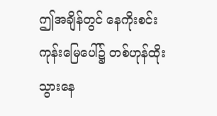ဤအချိန်တွင် နေကိုးစင်းကုန်းမြေပေါ်၌ တစ်ဟုန်ထိုးသွားနေ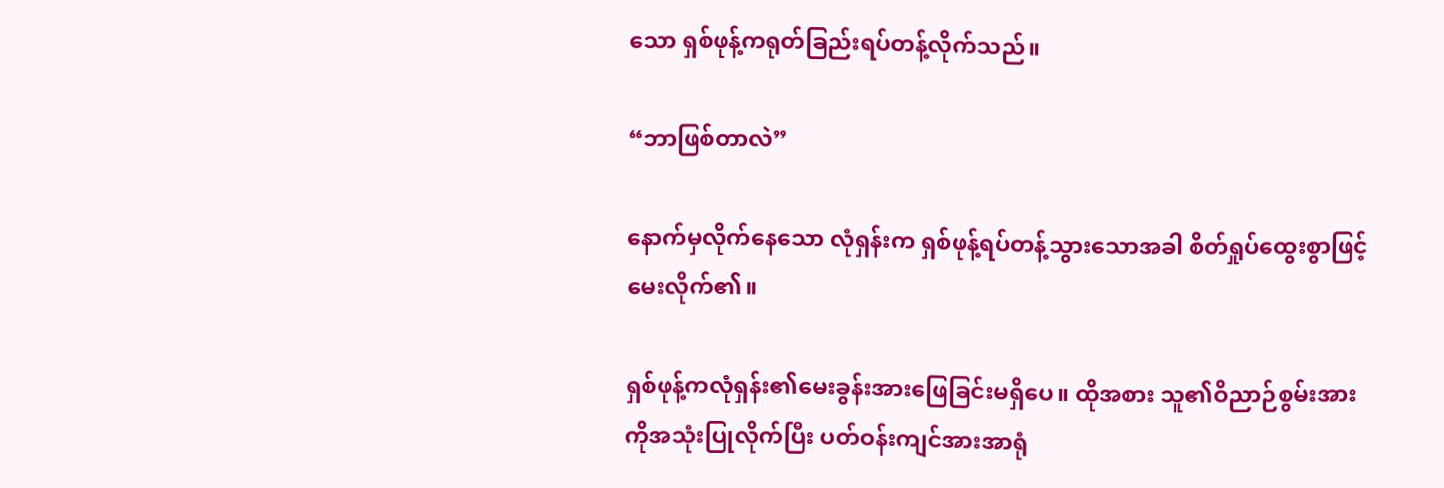သော ရှစ်ဖုန့်ကရုတ်ခြည်းရပ်တန့်လိုက်သည်။

“ဘာဖြစ်တာလဲ”

နောက်မှလိုက်နေသော လုံရှန်းက ရှစ်ဖုန့်ရပ်တန့်သွားသောအခါ စိတ်ရှုပ်ထွေးစွာဖြင့်မေးလိုက်၏။

ရှစ်ဖုန့်ကလုံရှန်း၏မေးခွန်းအားဖြေခြင်းမရှိပေ။ ထိုအစား သူ၏ဝိညာဉ်စွမ်းအားကိုအသုံးပြုလိုက်ပြီး ပတ်ဝန်းကျင်အားအာရုံ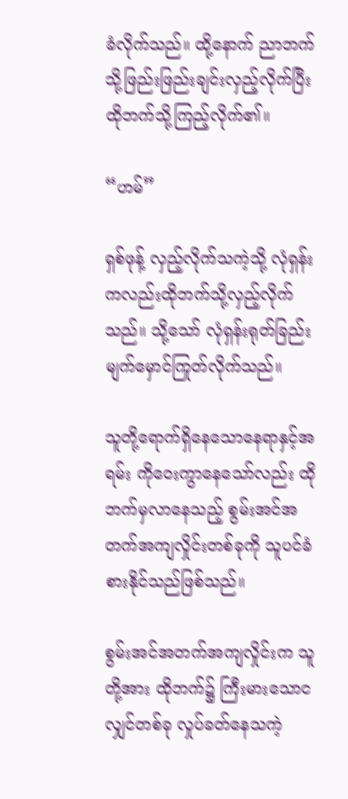ခံလိုက်သည်။ ထို့နောက် ညာဘက်သို့ဖြည်းဖြည်းချင်းလှည့်လိုက်ပြီး ထိုဘက်သို့ကြည့်လိုက်၏။

“ဟမ်”

ရှစ်ဖုန့် လှည့်လိုက်သကဲ့သို့ လုံရှန်းကလည်းထိုဘက်သို့လှည့်လိုက်သည်။ သို့သော် လုံရှန်းရုတ်ခြည်းမျက်မှောင်ကြုတ်လိုက်သည်။

သူတို့ရောက်ရှိနေသောနေရာနှင့်အရမ်း ကိုဝေးကွာနေသော်လည်း ထိုဘက်မှလာနေသည့် စွမ်းအင်အတက်အကျလှိုင်းတစ်ခုကို သူပင်ခံစားနိုင်သည်ဖြစ်သည်။

စွမ်းအင်အတက်အကျလှိုင်းက သူတို့အား ထိုဘက်၌ ကြီးမားသောငလျှင်တစ်ခု လှုပ်ခတ်နေသကဲ့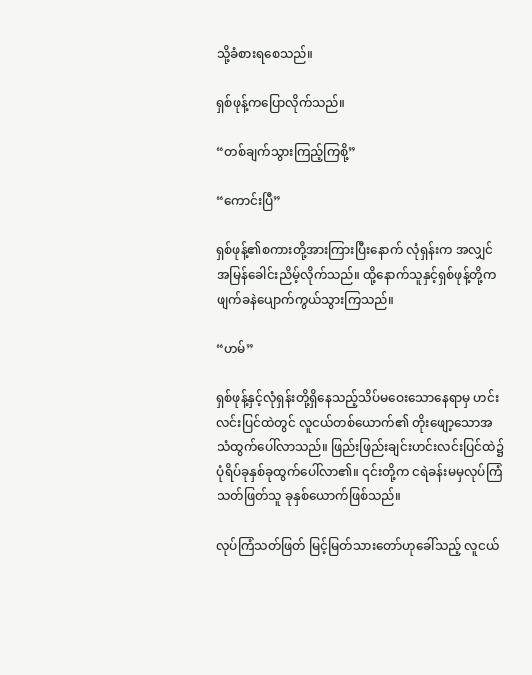သို့ခံစားရစေသည်။

ရှစ်ဖုန့်ကပြောလိုက်သည်။

“တစ်ချက်သွားကြည့်ကြစို့”

“ကောင်းပြီ”

ရှစ်ဖုန့်၏စကားတို့အားကြားပြီးနောက် လုံရှန်းက အလျှင်အမြန်ခေါင်းညိမ့်လိုက်သည်။ ထို့နောက်သူနှင့်ရှစ်ဖုန့်တို့က ဖျက်ခနဲပျောက်ကွယ်သွားကြသည်။

“ဟမ်”

ရှစ်ဖုန့်နှင့်လုံရှန်းတို့ရှိနေသည့်သိပ်မဝေးသောနေရာမှ ဟင်းလင်းပြင်ထဲတွင် လူငယ်တစ်ယောက်၏ တိုးဖျော့သောအသံထွက်ပေါ်လာသည်။ ဖြည်းဖြည်းချင်းဟင်းလင်းပြင်ထဲ၌ ပုံရိပ်ခုနှစ်ခုထွက်ပေါ်လာ၏။ ၎င်းတို့က ငရဲခန်းမမှလုပ်ကြံသတ်ဖြတ်သူ ခုနှစ်ယောက်ဖြစ်သည်။

လုပ်ကြံသတ်ဖြတ် မြင့်မြတ်သားတော်ဟုခေါ်သည့် လူငယ်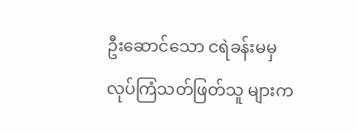ဦးဆောင်သော ငရဲခန်းမမှ လုပ်ကြံသတ်ဖြတ်သူ များက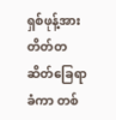ရှစ်ဖုန့်အား တိတ်တဆိတ်ခြေရာခံကာ တစ်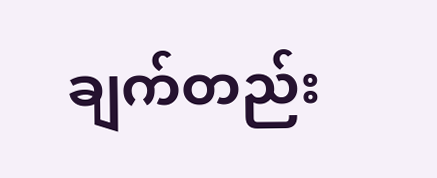ချက်တည်း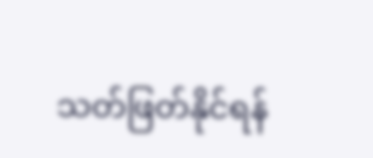သတ်ဖြတ်နိုင်ရန်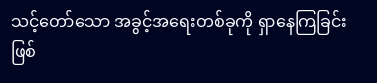သင့်တော်သော အခွင့်အရေးတစ်ခုကို ရှာနေကြခြင်းဖြစ်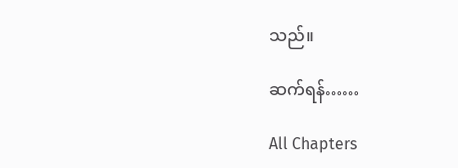သည်။

ဆက်ရန်……

All Chapters